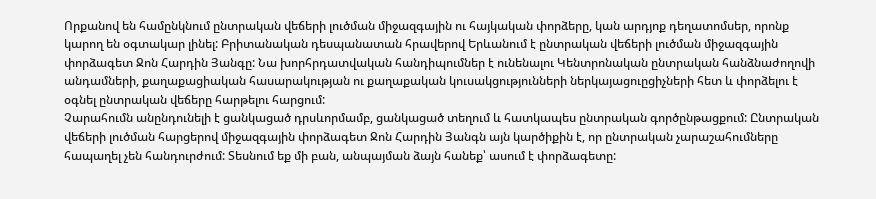Որքանով են համընկնում ընտրական վեճերի լուծման միջազգային ու հայկական փորձերը, կան արդյոք դեղատոմսեր, որոնք կարող են օգտակար լինել: Բրիտանական դեսպանատան հրավերով Երևանում է ընտրական վեճերի լուծման միջազգային փորձագետ Ջոն Հարդին Յանգը: Նա խորհրդատվական հանդիպումներ է ունենալու Կենտրոնական ընտրական հանձնաժողովի անդամների, քաղաքացիական հասարակության ու քաղաքական կուսակցությունների ներկայացուըցիչների հետ և փորձելու է օգնել ընտրական վեճերը հարթելու հարցում:
Չարահումն անընդունելի է ցանկացած դրսևորմամբ, ցանկացած տեղում և հատկապես ընտրական գործընթացքում: Ընտրական վեճերի լուծման հարցերով միջազգային փորձագետ Ջոն Հարդին Յանգն այն կարծիքին է, որ ընտրական չարաշահումները հապաղել չեն հանդուրժում: Տեսնում եք մի բան, անպայման ձայն հանեք՝ ասում է փորձագետը: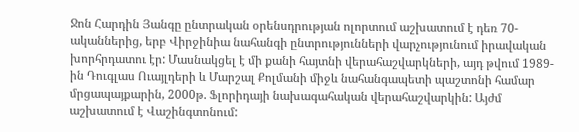Ջոն Հարդին Յանգը ընտրական օրենսդրության ոլորտում աշխատում է դեռ 70-ականներից, երբ Վիրջինիա նահանգի ընտրությունների վարչությունում իրավական խորհրդատու էր: Մասնակցել է մի քանի հայտնի վերահաշվարկների, այդ թվում 1989-ին Դուգլաս Ուայլդերի և Մարշալ Քոլմանի միջև նահանգապետի պաշտոնի համար մրցապայքարին, 2000թ. Ֆլորիդայի նախագահական վերահաշվարկին: Այժմ աշխատում է Վաշինգտոնում: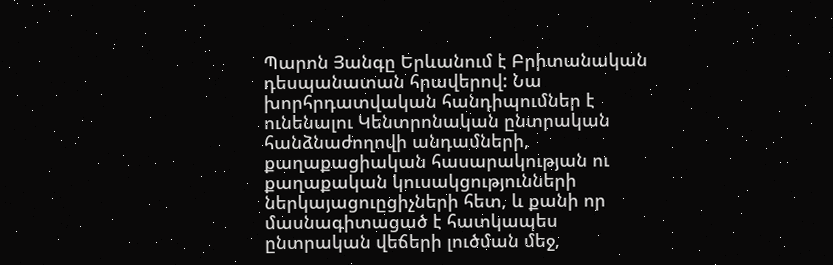Պարոն Յանգը Երևանում է Բրիտանական դեսպանատան հրավերով: Նա խորհրդատվական հանդիպումներ է ունենալու Կենտրոնական ընտրական հանձնաժողովի անդամների, քաղաքացիական հասարակության ու քաղաքական կուսակցությունների ներկայացուըցիչների հետ, և քանի որ մասնագիտացած է հատկապես ընտրական վեճերի լուծման մեջ,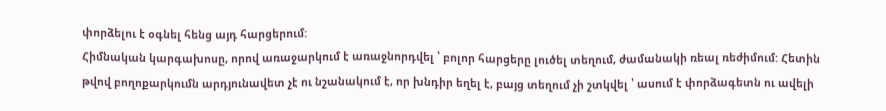փորձելու է օգնել հենց այդ հարցերում:
Հիմնական կարգախոսը, որով առաջարկում է առաջնորդվել ՝ բոլոր հարցերը լուծել տեղում, ժամանակի ռեալ ռեժիմում: Հետին թվով բողոքարկումն արդյունավետ չէ ու նշանակում է, որ խնդիր եղել է, բայց տեղում չի շտկվել ՝ ասում է փորձագետն ու ավելի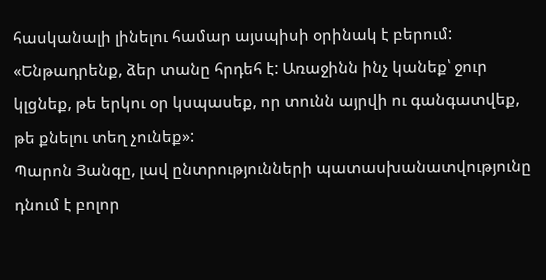հասկանալի լինելու համար այսպիսի օրինակ է բերում:
«Ենթադրենք, ձեր տանը հրդեհ է: Առաջինն ինչ կանեք՝ ջուր կլցնեք, թե երկու օր կսպասեք, որ տունն այրվի ու գանգատվեք, թե քնելու տեղ չունեք»:
Պարոն Յանգը, լավ ընտրությունների պատասխանատվությունը դնում է բոլոր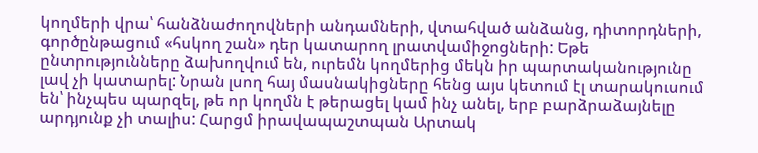կողմերի վրա՝ հանձնաժողովների անդամների, վտահված անձանց, դիտորդների, գործընթացում «հսկող շան» դեր կատարող լրատվամիջոցների: Եթե ընտրությունները ձախողվում են, ուրեմն կողմերից մեկն իր պարտականությունը լավ չի կատարել: Նրան լսող հայ մասնակիցները հենց այս կետում էլ տարակուսում են՝ ինչպես պարզել, թե որ կողմն է թերացել կամ ինչ անել, երբ բարձրաձայնելը արդյունք չի տալիս: Հարցմ իրավապաշտպան Արտակ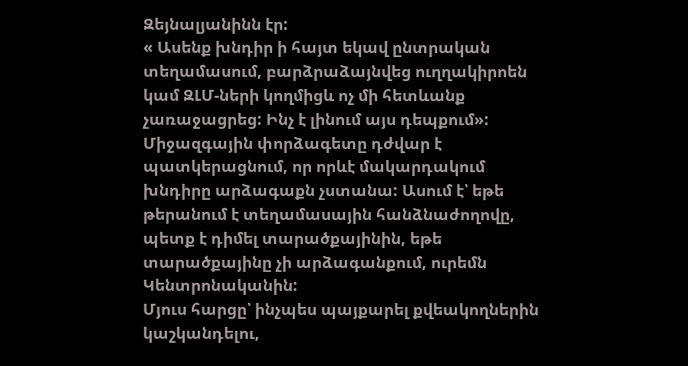Զեյնալյանինն էր:
« Ասենք խնդիր ի հայտ եկավ ընտրական տեղամասում, բարձրաձայնվեց ուղղակիրոեն կամ ԶԼՄ-ների կողմիցև ոչ մի հետևանք չառաջացրեց: Ինչ է լինում այս դեպքում»:
Միջազգային փորձագետը դժվար է պատկերացնում, որ որևէ մակարդակում խնդիրը արձագաքն չստանա: Ասում է՝ եթե թերանում է տեղամասային հանձնաժողովը, պետք է դիմել տարածքայինին, եթե տարածքայինը չի արձագանքում, ուրեմն Կենտրոնականին:
Մյուս հարցը՝ ինչպես պայքարել քվեակողներին կաշկանդելու,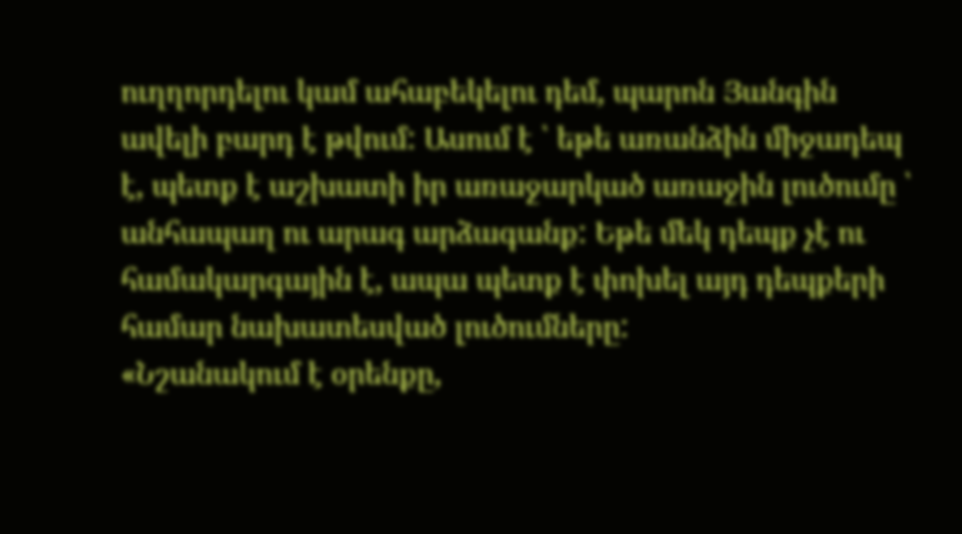ուղղորդելու կամ ահաբեկելու դեմ, պարոն Յանգին ավելի բարդ է թվում: Ասում է ՝ եթե առանձին միջադեպ է, պետք է աշխատի իր առաջարկած առաջին լուծումը ՝ անհապաղ ու արագ արձագանք: Եթե մեկ դեպք չէ ու համակարգային է, ապա պետք է փոխել այդ դեպքերի համար նախատեսված լուծումները:
«Նշանակում է օրենքը,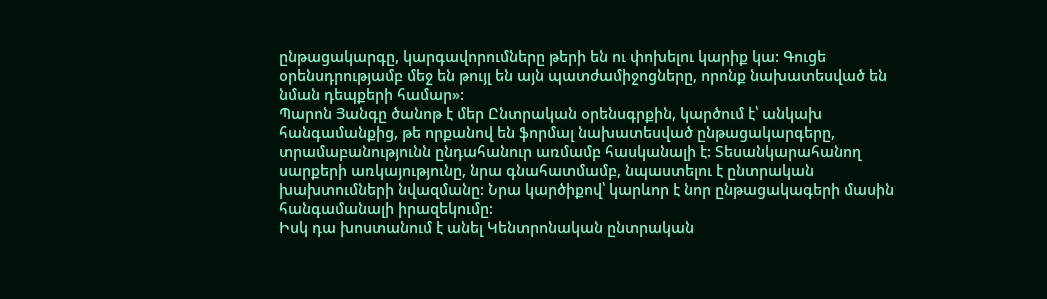ընթացակարգը, կարգավորումները թերի են ու փոխելու կարիք կա: Գուցե օրենսդրությամբ մեջ են թույլ են այն պատժամիջոցները, որոնք նախատեսված են նման դեպքերի համար»:
Պարոն Յանգը ծանոթ է մեր Ընտրական օրենսգրքին, կարծում է՝ անկախ հանգամանքից, թե որքանով են ֆորմալ նախատեսված ընթացակարգերը, տրամաբանությունն ընդահանուր առմամբ հասկանալի է: Տեսանկարահանող սարքերի առկայությունը, նրա գնահատմամբ, նպաստելու է ընտրական խախտումների նվազմանը: Նրա կարծիքով՝ կարևոր է նոր ընթացակագերի մասին հանգամանալի իրազեկումը:
Իսկ դա խոստանում է անել Կենտրոնական ընտրական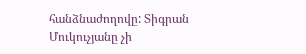հանձնաժողովը: Տիգրան Մուկուչյանը չի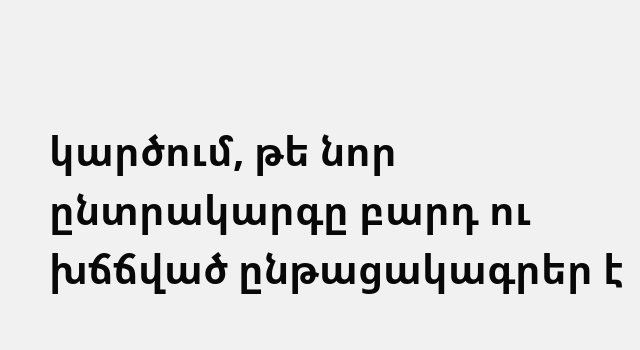կարծում, թե նոր ընտրակարգը բարդ ու խճճված ընթացակագրեր է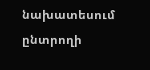նախատեսում ընտրողի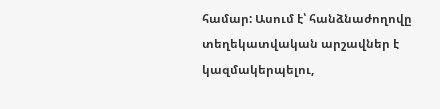համար: Ասում է՝ հանձնաժողովը տեղեկատվական արշավներ է կազմակերպելու,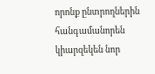որոնք ընտրողներին հանգամանորեն կիարզեկեն նոր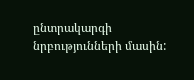ընտրակարգի նրբությունների մասին: